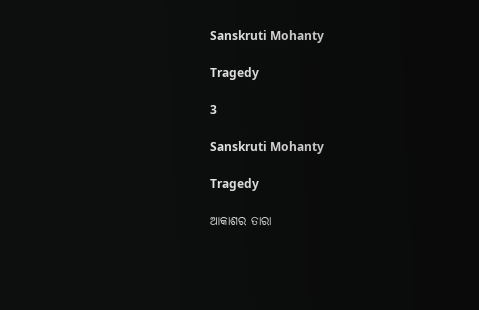Sanskruti Mohanty

Tragedy

3

Sanskruti Mohanty

Tragedy

ଆକାଶର ତାରା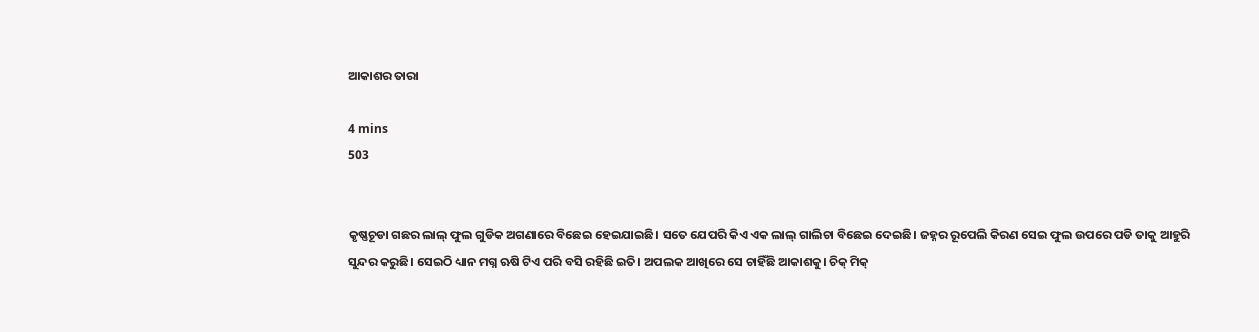ଆକାଶର ତାରା

4 mins
503


କୃଷ୍ଣଚୂଡା ଗଛର ଲାଲ୍ ଫୁଲ ଗୁଡିକ ଅଗଣାରେ ବିଛେଇ ହେଇଯାଇଛି। ସତେ ଯେପରି କିଏ ଏକ ଲାଲ୍ ଗାଲିଚା ବିଛେଇ ଦେଇଛି। ଜହ୍ନର ରୂପେଲି କିରଣ ସେଇ ଫୁଲ ଉପରେ ପଡି ତାକୁ ଆହୁରି ସୁନ୍ଦର କରୁଛି। ସେଇଠି ଧ୍ୟାନ ମଗ୍ନ ଋଷି ଟିଏ ପରି ବସି ରହିଛି ଇତି। ଅପଲକ ଆଖିରେ ସେ ଚାହିଁଛି ଆକାଶକୁ। ଚିକ୍ ମିକ୍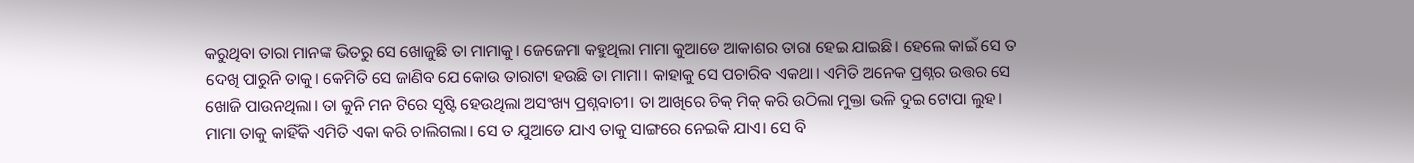କରୁଥିବା ତାରା ମାନଙ୍କ ଭିତରୁ ସେ ଖୋଜୁଛି ତା ମାମାକୁ। ଜେଜେମା କହୁଥିଲା ମାମା କୁଆଡେ ଆକାଶର ତାରା ହେଇ ଯାଇଛି। ହେଲେ କାଇଁ ସେ ତ ଦେଖି ପାରୁନି ତାକୁ। କେମିତି ସେ ଜାଣିବ ଯେ କୋଉ ତାରାଟା ହଉଛି ତା ମାମା। କାହାକୁ ସେ ପଚାରିବ ଏକଥା। ଏମିତି ଅନେକ ପ୍ରଶ୍ନର ଉତ୍ତର ସେ ଖୋଜି ପାଉନଥିଲା। ତା କୁନି ମନ ଟିରେ ସୃଷ୍ଟି ହେଉଥିଲା ଅସଂଖ୍ୟ ପ୍ରଶ୍ନବାଚୀ। ତା ଆଖିରେ ଚିକ୍ ମିକ୍ କରି ଉଠିଲା ମୁକ୍ତା ଭଳି ଦୁଇ ଟୋପା ଲୁହ। ମାମା ତାକୁ କାହିଁକି ଏମିତି ଏକା କରି ଚାଲିଗଲା। ସେ ତ ଯୁଆଡେ ଯାଏ ତାକୁ ସାଙ୍ଗରେ ନେଇକି ଯାଏ। ସେ ବି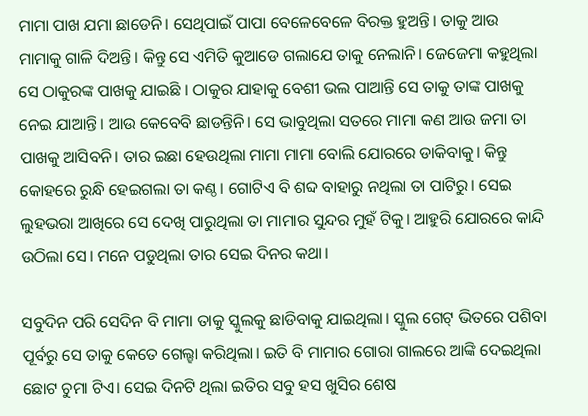ମାମା ପାଖ ଯମା ଛାଡେନି। ସେଥିପାଇଁ ପାପା ବେଳେବେଳେ ବିରକ୍ତ ହୁଅନ୍ତି। ତାକୁ ଆଉ ମାମାକୁ ଗାଳି ଦିଅନ୍ତି। କିନ୍ତୁ ସେ ଏମିତି କୁଆଡେ ଗଲାଯେ ତାକୁ ନେଲାନି। ଜେଜେମା କହୁଥିଲା ସେ ଠାକୁରଙ୍କ ପାଖକୁ ଯାଇଛି । ଠାକୁର ଯାହାକୁ ବେଶୀ ଭଲ ପାଆନ୍ତି ସେ ତାକୁ ତାଙ୍କ ପାଖକୁ ନେଇ ଯାଆନ୍ତି। ଆଉ କେବେବି ଛାଡନ୍ତିନି। ସେ ଭାବୁଥିଲା ସତରେ ମାମା କଣ ଆଉ ଜମା ତା ପାଖକୁ ଆସିବନି। ତାର ଇଛା ହେଉଥିଲା ମାମା ମାମା ବୋଲି ଯୋରରେ ଡାକିବାକୁ। କିନ୍ତୁ କୋହରେ ରୁନ୍ଧି ହେଇଗଲା ତା କଣ୍ଠ। ଗୋଟିଏ ବି ଶବ୍ଦ ବାହାରୁ ନଥିଲା ତା ପାଟିରୁ। ସେଇ ଲୁହଭରା ଆଖିରେ ସେ ଦେଖି ପାରୁଥିଲା ତା ମାମାର ସୁନ୍ଦର ମୁହଁ ଟିକୁ। ଆହୁରି ଯୋରରେ କାନ୍ଦି ଉଠିଲା ସେ। ମନେ ପଡୁଥିଲା ତାର ସେଇ ଦିନର କଥା।

ସବୁଦିନ ପରି ସେଦିନ ବି ମାମା ତାକୁ ସ୍କୁଲକୁ ଛାଡିବାକୁ ଯାଇଥିଲା। ସ୍କୁଲ ଗେଟ୍ ଭିତରେ ପଶିବା ପୂର୍ବରୁ ସେ ତାକୁ କେତେ ଗେଲ୍ହା କରିଥିଲା। ଇତି ବି ମାମାର ଗୋରା ଗାଲରେ ଆଙ୍କି ଦେଇଥିଲା ଛୋଟ ଚୁମା ଟିଏ। ସେଇ ଦିନଟି ଥିଲା ଇତିର ସବୁ ହସ ଖୁସିର ଶେଷ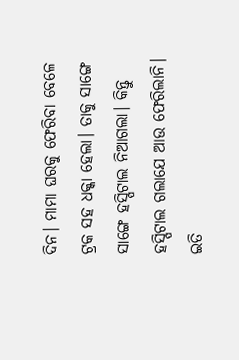ଦିନ। ମାମା ଘରକୁ ଫେରିବା ବେଳେ ଟ୍ରକ ସହ ଧକ୍କା ହେଲା। ତାକୁ ସାଙ୍ଗେ ସାଙ୍ଗେ ହସ୍ପିଟାଲ ନିଆଗଲା। କିନ୍ତୁ ହସ୍ପିଟାଲ ଗଲାଯେ ଆଉ ଫେରିଲାନି। ଇତି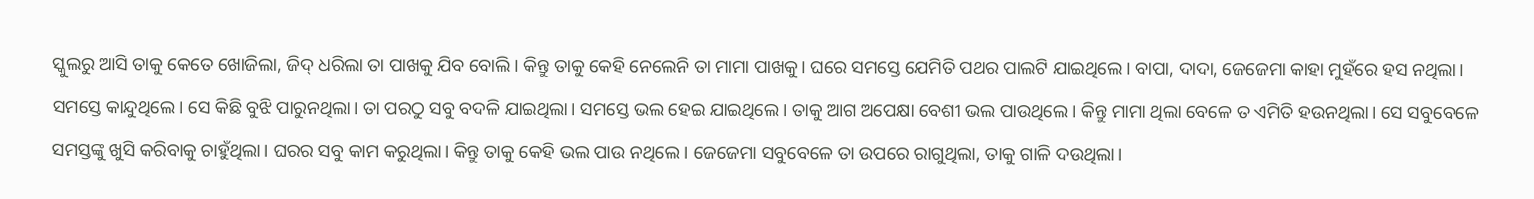ସ୍କୁଲରୁ ଆସି ତାକୁ କେତେ ଖୋଜିଲା, ଜିଦ୍ ଧରିଲା ତା ପାଖକୁ ଯିବ ବୋଲି। କିନ୍ତୁ ତାକୁ କେହି ନେଲେନି ତା ମାମା ପାଖକୁ। ଘରେ ସମସ୍ତେ ଯେମିତି ପଥର ପାଲଟି ଯାଇଥିଲେ। ବାପା, ଦାଦା, ଜେଜେମା କାହା ମୁହଁରେ ହସ ନଥିଲା। ସମସ୍ତେ କାନ୍ଦୁଥିଲେ। ସେ କିଛି ବୁଝି ପାରୁନଥିଲା। ତା ପରଠୁ ସବୁ ବଦଳି ଯାଇଥିଲା। ସମସ୍ତେ ଭଲ ହେଇ ଯାଇଥିଲେ। ତାକୁ ଆଗ ଅପେକ୍ଷା ବେଶୀ ଭଲ ପାଉଥିଲେ। କିନ୍ତୁ ମାମା ଥିଲା ବେଳେ ତ ଏମିତି ହଉନଥିଲା। ସେ ସବୁବେଳେ ସମସ୍ତଙ୍କୁ ଖୁସି କରିବାକୁ ଚାହୁଁଥିଲା। ଘରର ସବୁ କାମ କରୁଥିଲା। କିନ୍ତୁ ତାକୁ କେହି ଭଲ ପାଉ ନଥିଲେ। ଜେଜେମା ସବୁବେଳେ ତା ଉପରେ ରାଗୁଥିଲା, ତାକୁ ଗାଳି ଦଉଥିଲା।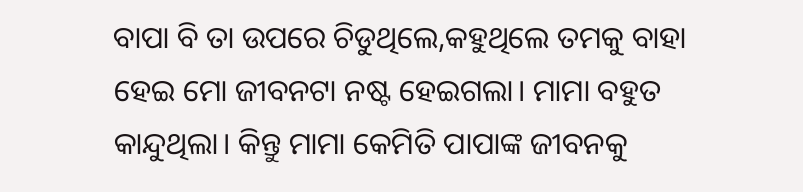ବାପା ବି ତା ଉପରେ ଚିଡୁଥିଲେ,କହୁଥିଲେ ତମକୁ ବାହା ହେଇ ମୋ ଜୀବନଟା ନଷ୍ଟ ହେଇଗଲା। ମାମା ବହୁତ କାନ୍ଦୁଥିଲା। କିନ୍ତୁ ମାମା କେମିତି ପାପାଙ୍କ ଜୀବନକୁ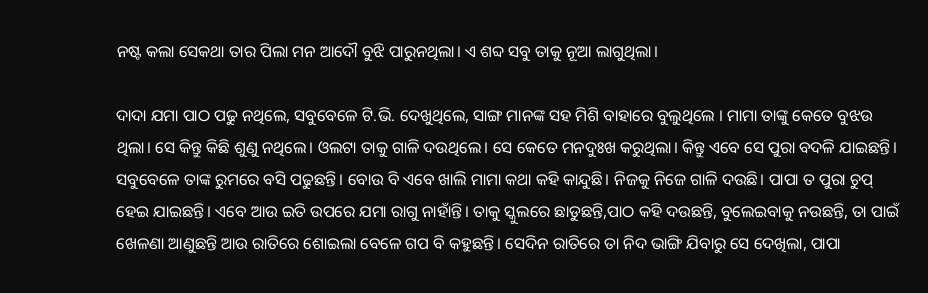ନଷ୍ଟ କଲା ସେକଥା ତାର ପିଲା ମନ ଆଦୌ ବୁଝି ପାରୁନଥିଲା। ଏ ଶବ୍ଦ ସବୁ ତାକୁ ନୂଆ ଲାଗୁଥିଲା।

ଦାଦା ଯମା ପାଠ ପଢୁ ନଥିଲେ, ସବୁବେଳେ ଟି.ଭି. ଦେଖୁଥିଲେ, ସାଙ୍ଗ ମାନଙ୍କ ସହ ମିଶି ବାହାରେ ବୁଲୁଥିଲେ । ମାମା ତାଙ୍କୁ କେତେ ବୁଝଉ ଥିଲା। ସେ କିନ୍ତୁ କିଛି ଶୁଣୁ ନଥିଲେ। ଓଲଟା ତାକୁ ଗାଳି ଦଉଥିଲେ। ସେ କେତେ ମନଦୁଃଖ କରୁଥିଲା। କିନ୍ତୁ ଏବେ ସେ ପୁରା ବଦଳି ଯାଇଛନ୍ତି। ସବୁବେଳେ ତାଙ୍କ ରୁମରେ ବସି ପଢୁଛନ୍ତି। ବୋଉ ବି ଏବେ ଖାଲି ମାମା କଥା କହି କାନ୍ଦୁଛି। ନିଜକୁ ନିଜେ ଗାଳି ଦଉଛି। ପାପା ତ ପୁରା ଚୁପ୍ ହେଇ ଯାଇଛନ୍ତି। ଏବେ ଆଉ ଇତି ଉପରେ ଯମା ରାଗୁ ନାହାଁନ୍ତି। ତାକୁ ସ୍କୁଲରେ ଛାଡୁଛନ୍ତି,ପାଠ କହି ଦଉଛନ୍ତି, ବୁଲେଇବାକୁ ନଉଛନ୍ତି, ତା ପାଇଁ ଖେଳଣା ଆଣୁଛନ୍ତି ଆଉ ରାତିରେ ଶୋଇଲା ବେଳେ ଗପ ବି କହୁଛନ୍ତି। ସେଦିନ ରାତିରେ ତା ନିଦ ଭାଙ୍ଗି ଯିବାରୁ ସେ ଦେଖିଲା, ପାପା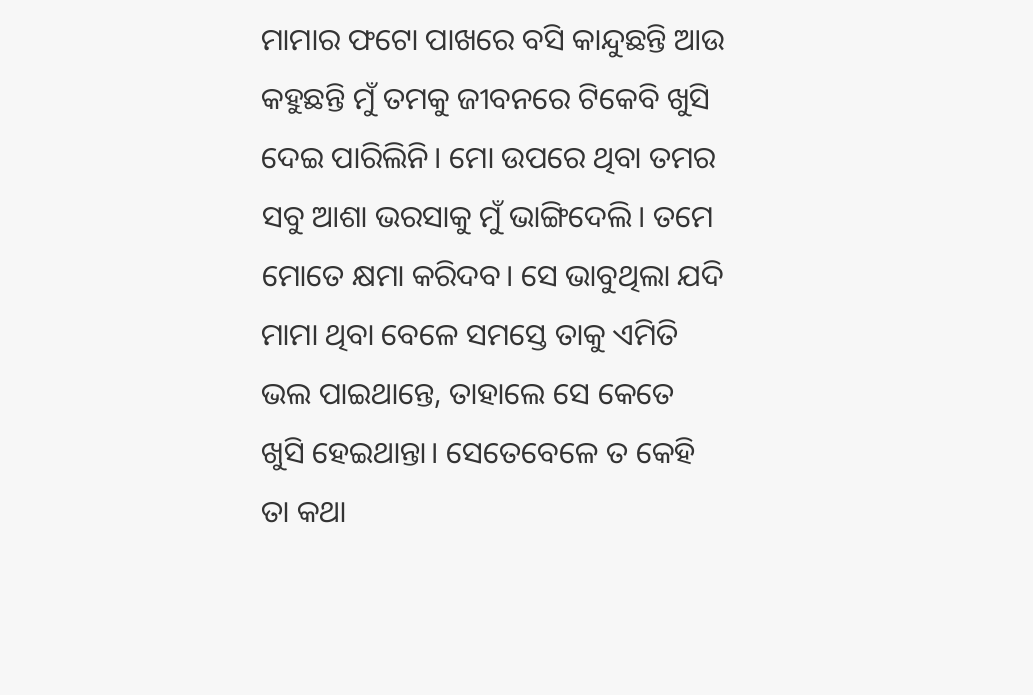ମାମାର ଫଟୋ ପାଖରେ ବସି କାନ୍ଦୁଛନ୍ତି ଆଉ କହୁଛନ୍ତି ମୁଁ ତମକୁ ଜୀବନରେ ଟିକେବି ଖୁସି ଦେଇ ପାରିଲିନି। ମୋ ଉପରେ ଥିବା ତମର ସବୁ ଆଶା ଭରସାକୁ ମୁଁ ଭାଙ୍ଗିଦେଲି। ତମେ ମୋତେ କ୍ଷମା କରିଦବ। ସେ ଭାବୁଥିଲା ଯଦି ମାମା ଥିବା ବେଳେ ସମସ୍ତେ ତାକୁ ଏମିତି ଭଲ ପାଇଥାନ୍ତେ, ତାହାଲେ ସେ କେତେ ଖୁସି ହେଇଥାନ୍ତା। ସେତେବେଳେ ତ କେହି ତା କଥା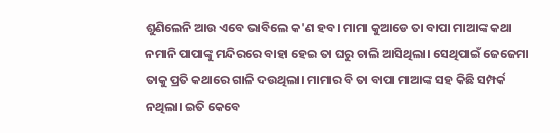ଶୁଣିଲେନି ଆଉ ଏବେ ଭାବିଲେ କ'ଣ ହବ। ମାମା କୁଆଡେ ତା ବାପା ମାଆଙ୍କ କଥା ନମାନି ପାପାଙ୍କୁ ମନ୍ଦିରରେ ବାହା ହେଇ ତା ଘରୁ ଚାଲି ଆସିଥିଲା। ସେଥିପାଇଁ ଜେଜେମା ତାକୁ ପ୍ରତି କଥାରେ ଗାଳି ଦଉଥିଲା। ମାମାର ବି ତା ବାପା ମାଆଙ୍କ ସହ କିଛି ସମ୍ପର୍କ ନଥିଲା। ଇତି କେବେ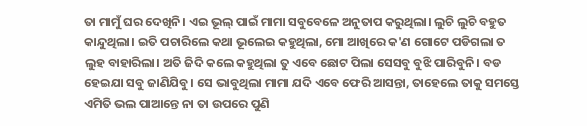ତା ମାମୁଁ ଘର ଦେଖିନି। ଏଇ ଭୂଲ୍ ପାଇଁ ମାମା ସବୁବେଳେ ଅନୁତାପ କରୁଥିଲା। ଲୁଚି ଲୁଚି ବହୁତ କାନ୍ଦୁଥିଲା। ଇତି ପଚାରିଲେ କଥା ଭୂଲେଇ କହୁଥିଲା, ମୋ ଆଖିରେ କ'ଣ ଗୋଟେ ପଡିଗଲା ତ ଲୁହ ବାହାରିଲା। ଅତି ଜିଦି କଲେ କହୁଥିଲା ତୁ ଏବେ ଛୋଟ ପିଲା ସେସବୁ ବୁଝି ପାରିବୁନି। ବଡ ହେଇଯା ସବୁ ଜାଣିଯିବୁ। ସେ ଭାବୁଥିଲା ମାମା ଯଦି ଏବେ ଫେରି ଆସନ୍ତା, ତାହେଲେ ତାକୁ ସମସ୍ତେ ଏମିତି ଭଲ ପାଆନ୍ତେ ନା ତା ଉପରେ ପୁଣି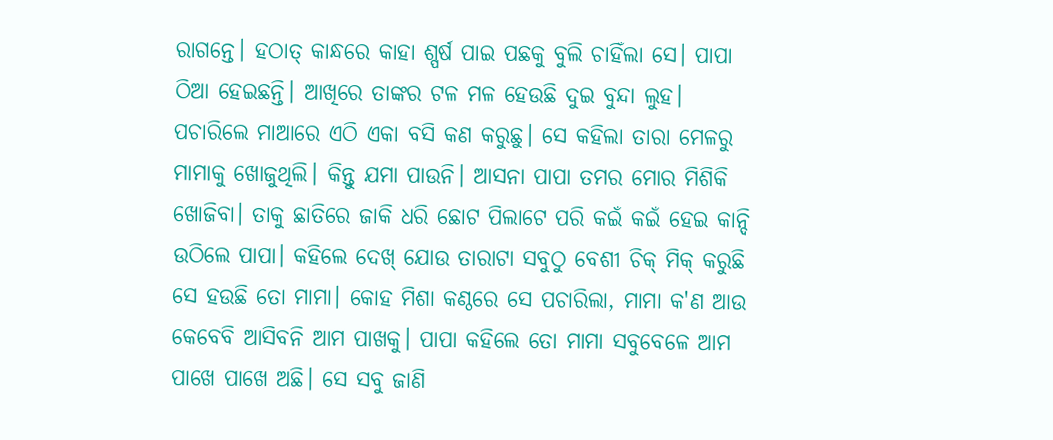ରାଗନ୍ତେ। ହଠାତ୍ କାନ୍ଧରେ କାହା ଶ୍ପର୍ଷ ପାଇ ପଛକୁ ବୁଲି ଚାହିଁଲା ସେ। ପାପା ଠିଆ ହେଇଛନ୍ତି। ଆଖିରେ ତାଙ୍କର ଟଳ ମଳ ହେଉଛି ଦୁଇ ବୁନ୍ଦା ଲୁହ। ପଚାରିଲେ ମାଆରେ ଏଠି ଏକା ବସି କଣ କରୁଛୁ। ସେ କହିଲା ତାରା ମେଳରୁ ମାମାକୁ ଖୋଜୁଥିଲି। କିନ୍ତୁ ଯମା ପାଉନି। ଆସନା ପାପା ତମର ମୋର ମିଶିକି ଖୋଜିବା। ତାକୁ ଛାତିରେ ଜାକି ଧରି ଛୋଟ ପିଲାଟେ ପରି କଇଁ କଇଁ ହେଇ କାନ୍ଦି ଉଠିଲେ ପାପା। କହିଲେ ଦେଖ୍ ଯୋଉ ତାରାଟା ସବୁଠୁ ବେଶୀ ଚିକ୍ ମିକ୍ କରୁଛି ସେ ହଉଛି ତୋ ମାମା। କୋହ ମିଶା କଣ୍ଠରେ ସେ ପଚାରିଲା, ମାମା କ'ଣ ଆଉ କେବେବି ଆସିବନି ଆମ ପାଖକୁ। ପାପା କହିଲେ ତୋ ମାମା ସବୁବେଳେ ଆମ ପାଖେ ପାଖେ ଅଛି। ସେ ସବୁ ଜାଣି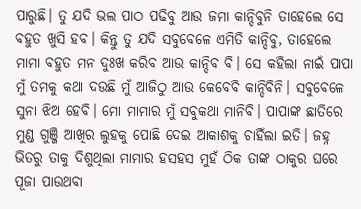ପାରୁଛି। ତୁ ଯଦି ଭଲ ପାଠ ପଢିବୁ ଆଉ ଜମା କାନ୍ଦିବୁନି ତାହେଲେ ସେ ବହୁତ ଖୁସି ହବ। କିନ୍ତୁ ତୁ ଯଦି ସବୁବେଳେ ଏମିତି କାନ୍ଦିବୁ, ତାହେଲେ ମାମା ବହୁତ ମନ ଦୁଃଖ କରିବ ଆଉ କାନ୍ଦିବ ବି। ସେ କହିଲା ନାଇଁ ପାପା ମୁଁ ତମକୁ କଥା ଦଉଛି ମୁଁ ଆଜିଠୁ ଆଉ କେବେବି କାନ୍ଦିବିନି। ସବୁବେଳେ ସୁନା ଝିଅ ହେବି। ମୋ ମାମାର ମୁଁ ସବୁକଥା ମାନିବି। ପାପାଙ୍କ ଛାତିରେ ମୁଣ୍ଡ ଗୁଞ୍ଜି ଆଖିର ଲୁହକୁ ପୋଛି ଦେଇ ଆକାଶକୁ ଚାହିଁଲା ଇତି। ଜହ୍ନ ଭିତରୁ ତାକୁ ଦିଶୁଥିଲା ମାମାର ହସହସ ମୁହଁ ଠିକ ତାଙ୍କ ଠାକୁର ଘରେ ପୂଜା ପାଉଥବା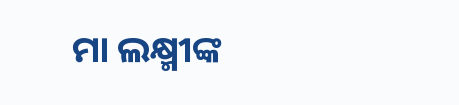ମା ଲକ୍ଷ୍ମୀଙ୍କ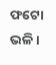ଫଟୋ ଭଳି।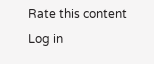Rate this content
Log in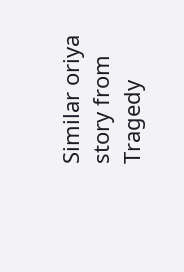Similar oriya story from Tragedy